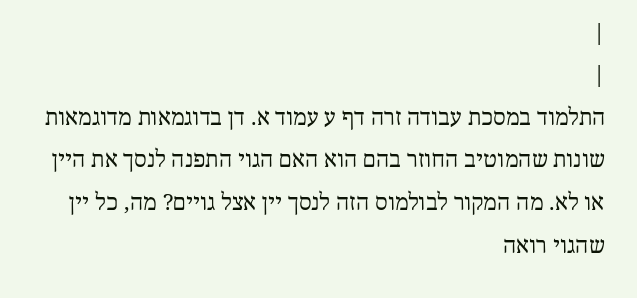|
|
התלמוד במסכת עבודה זרה דף ע עמוד א. דן בדוגמאות מדוגמאות שונות שהמוטיב החוזר בהם הוא האם הגוי התפנה לנסך את היין או לא. מה המקור לבולמוס הזה לנסך יין אצל גויים? מה, כל יין שהגוי רואה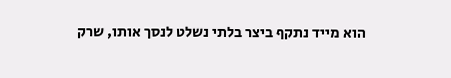הוא מייד נתקף ביצר בלתי נשלט לנסך אותו, שרק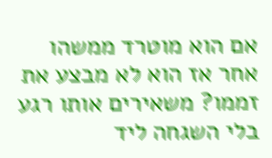אם הוא מוטרד ממשהו אחר אז הוא לא מבצע את זממו? משאירים אותו רגע בלי השגחה ליד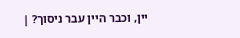יין, וכבר היין עבר ניסוך? |